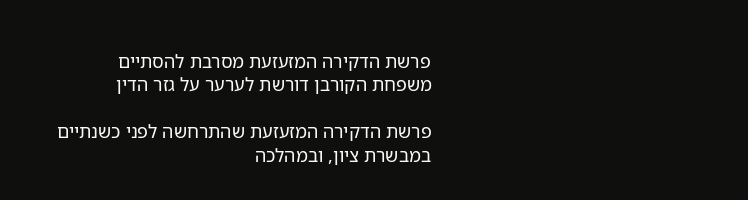פרשת הדקירה המזעזעת מסרבת להסתיים משפחת הקורבן דורשת לערער על גזר הדין

פרשת הדקירה המזעזעת שהתרחשה לפני כשנתיים במבשרת ציון, ובמהלכה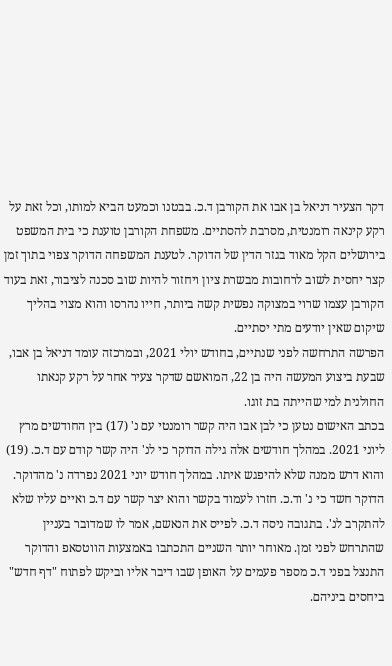דקר הצעיר דניאל בן אבו את הקורבן ד.כ. בבטנו וכמעט הביא למותו, וכל זאת על רקע קינאה רומנטית, מסרבת להסתיים. משפחת הקורבן טוענת כי בית המשפט בירושלים הקל מאוד בגזר הדין של הדוקר. לטענת המשפחה הדוקר צפוי בתוך זמן קצר יחסית לשוב לרחובות מבשרת ציון ויחזור להיות שוב סכנה לציבור, זאת בעוד הקורבן עצמו שרוי במצוקה נפשית קשה ביותר, חייו נהרסו והוא מצוי בהליך שיקום שאין יודעים מתי יסתיים.
הפרשה התרחשה לפני שנתיים, בחודש יולי 2021, ובמרכזה עומד דניאל בן אבו, שבעת ביצוע המעשה היה בן 22, המואשם שדקר צעיר אחר על רקע קנאתו החולנית למי שהייתה בת זוגו.
בכתב האישום נטען כי לבן אבו היה קשר רומנטי עם נ' (17) בין החודשים מרץ ליוני 2021. במהלך חודשים אלה גילה הדוקר כי לנ' היה קשר קודם עם ד.כ. (19) והוא דרש ממנה שלא להיפגש איתו. במהלך חודש יוני 2021 נפרדה נ' מהדוקר.
הדוקר חשד כי נ' וד.כ. חזרו לעמוד בקשר והוא יצר קשר עם ד.כ ואיים עליו שלא להתקרב לנ'. בתגובה ניסה ד.כ. לפייס את הנאשם, אמר לו שמדובר בעניין שהתרחש לפני זמן. מאוחר יותר השניים התכתבו באמצעות הווטסאפ והדוקר התנצל בפני ד.כ מספר פעמים על האופן שבו דיבר אליו וביקש לפתוח "דף חדש" ביחסים ביניהם.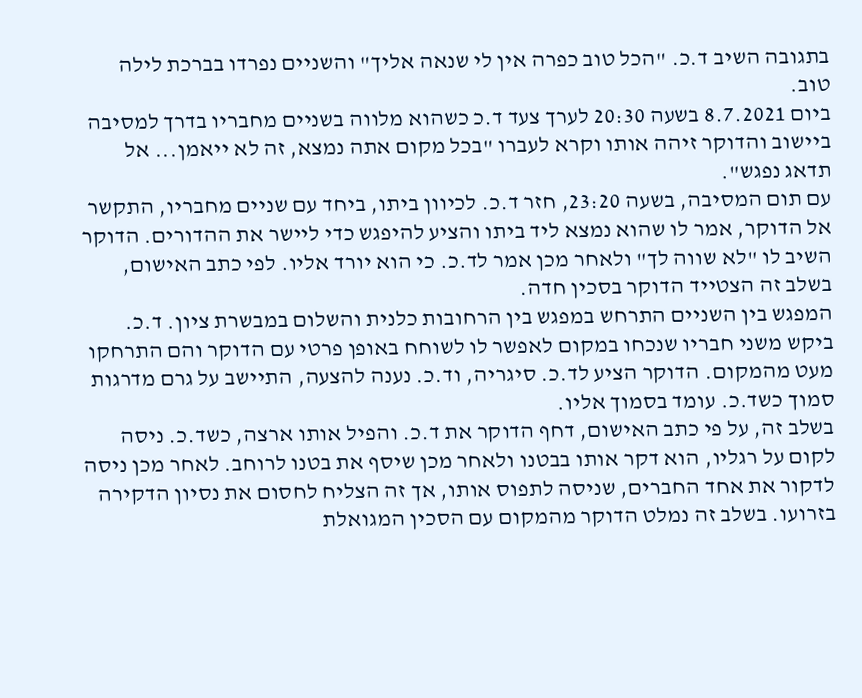בתגובה השיב ד.כ. "הכל טוב כפרה אין לי שנאה אליך" והשניים נפרדו בברכת לילה טוב.
ביום 8.7.2021 בשעה 20:30 לערך צעד ד.כ כשהוא מלווה בשניים מחבריו בדרך למסיבה ביישוב והדוקר זיהה אותו וקרא לעברו "בכל מקום אתה נמצא, זה לא ייאמן... אל תדאג נפגש".
עם תום המסיבה, בשעה 23:20, חזר ד.כ. לכיוון ביתו, ביחד עם שניים מחבריו, התקשר אל הדוקר, אמר לו שהוא נמצא ליד ביתו והציע להיפגש כדי ליישר את ההדורים. הדוקר השיב לו "לא שווה לך" ולאחר מכן אמר לד.כ. כי הוא יורד אליו. לפי כתב האישום, בשלב זה הצטייד הדוקר בסכין חדה.
המפגש בין השניים התרחש במפגש בין הרחובות כלנית והשלום במבשרת ציון. ד.כ. ביקש משני חבריו שנכחו במקום לאפשר לו לשוחח באופן פרטי עם הדוקר והם התרחקו מעט מהמקום. הדוקר הציע לד.כ. סיגריה, וד.כ. נענה להצעה, התיישב על גרם מדרגות סמוך כשד.כ. עומד בסמוך אליו.
בשלב זה, על פי כתב האישום, דחף הדוקר את ד.כ. והפיל אותו ארצה, כשד.כ. ניסה לקום על רגליו, הוא דקר אותו בבטנו ולאחר מכן שיסף את בטנו לרוחב. לאחר מכן ניסה לדקור את אחד החברים, שניסה לתפוס אותו, אך זה הצליח לחסום את נסיון הדקירה בזרועו. בשלב זה נמלט הדוקר מהמקום עם הסכין המגואלת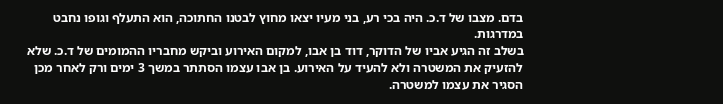בדם. מצבו של ד.כ. היה בכי רע, בני מעיו יצאו מחוץ לבטנו החתוכה, הוא התעלף וגופו נחבט במדרגות.
בשלב זה הגיע אביו של הדוקר, דוד בן אבו, למקום האירוע וביקש מחבריו ההמומים של ד.כ. שלא להזעיק את המשטרה ולא להעיד על האירוע. בן אבו עצמו הסתתר במשך 3 ימים ורק לאחר מכן הסגיר את עצמו למשטרה.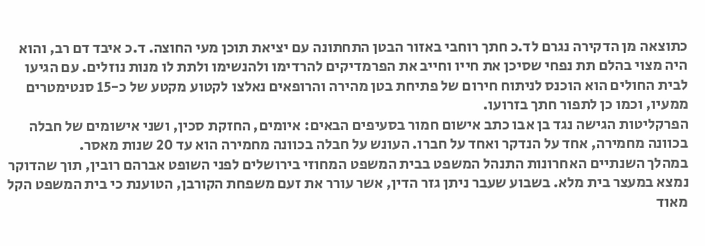כתוצאה מן הדקירה נגרם לד.כ חתך רוחבי באזור הבטן התחתונה עם יציאת תוכן מעי החוצה. ד.כ איבד דם רב, והוא היה מצוי בהלם תת נפחי שסיכן את חייו וחייב את הפרמדיקים להרדימו ולהנשימו ולתת לו מנות נוזלים. עם הגיעו לבית החולים הוא הוכנס לניתוח חירום של פתיחת בטן מהירה והרופאים נאלצו לקטוע מקטע של כ-15 סנטימטרים ממעיו, וכמו כן לתפור חתך בזרועו.
הפרקליטות הגישה נגד בן אבו כתב אישום חמור בסעיפים הבאים: איומים, החזקת סכין, ושני אישומים של חבלה בכוונה מחמירה, אחד על הנדקר ואחד על חברו. העונש על חבלה בכוונה מחמירה הוא עד 20 שנות מאסר.
במהלך השנתיים האחרונות התנהל המשפט בבית המשפט המחוזי בירושלים לפני השופט אברהם רובין, תוך שהדוקר נמצא במעצר בית מלא. בשבוע שעבר ניתן גזר הדין, אשר עורר את זעם משפחת הקורבן, הטוענת כי בית המשפט הקל מאוד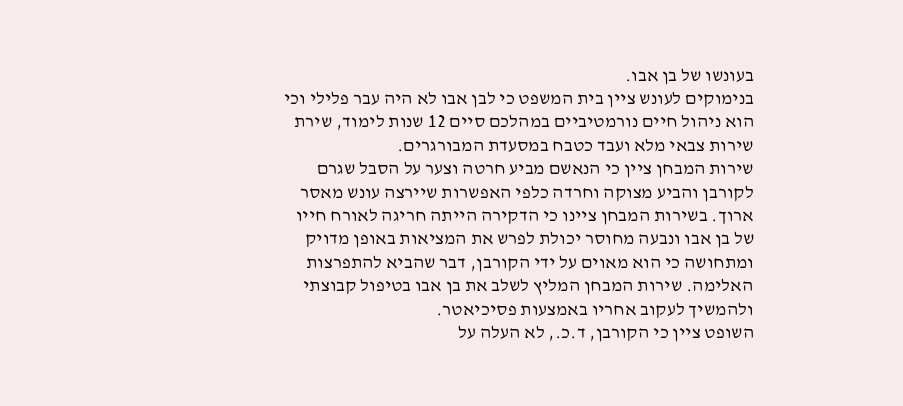בעונשו של בן אבו.
בנימוקים לעונש ציין בית המשפט כי לבן אבו לא היה עבר פלילי וכי הוא ניהול חיים נורמטיביים במהלכם סיים 12 שנות לימוד, שירת שירות צבאי מלא ועבד כטבח במסעדת המבורגרים.
שירות המבחן ציין כי הנאשם מביע חרטה וצער על הסבל שגרם לקורבן והביע מצוקה וחרדה כלפי האפשרות שיירצה עונש מאסר ארוך. בשירות המבחן ציינו כי הדקירה הייתה חריגה לאורח חייו של בן אבו ונבעה מחוסר יכולת לפרש את המציאות באופן מדויק ומתחושה כי הוא מאוים על ידי הקורבן, דבר שהביא להתפרצות האלימה. שירות המבחן המליץ לשלב את בן אבו בטיפול קבוצתי ולהמשיך לעקוב אחריו באמצעות פסיכיאטר.
השופט ציין כי הקורבן, ד.כ., לא העלה על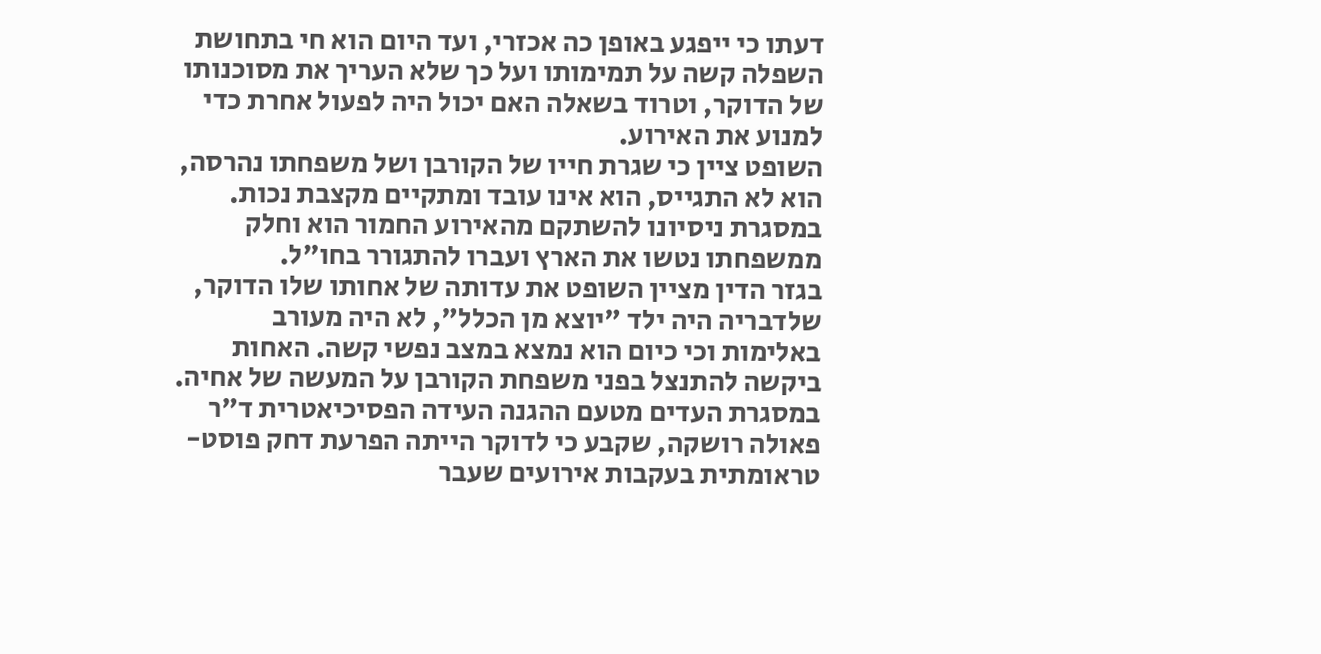דעתו כי ייפגע באופן כה אכזרי, ועד היום הוא חי בתחושת השפלה קשה על תמימותו ועל כך שלא העריך את מסוכנותו של הדוקר, וטרוד בשאלה האם יכול היה לפעול אחרת כדי למנוע את האירוע.
השופט ציין כי שגרת חייו של הקורבן ושל משפחתו נהרסה, הוא לא התגייס, הוא אינו עובד ומתקיים מקצבת נכות. במסגרת ניסיונו להשתקם מהאירוע החמור הוא וחלק ממשפחתו נטשו את הארץ ועברו להתגורר בחו"ל.
בגזר הדין מציין השופט את עדותה של אחותו שלו הדוקר, שלדבריה היה ילד "יוצא מן הכלל", לא היה מעורב באלימות וכי כיום הוא נמצא במצב נפשי קשה. האחות ביקשה להתנצל בפני משפחת הקורבן על המעשה של אחיה.
במסגרת העדים מטעם ההגנה העידה הפסיכיאטרית ד"ר פאולה רושקה, שקבע כי לדוקר הייתה הפרעת דחק פוסט-טראומתית בעקבות אירועים שעבר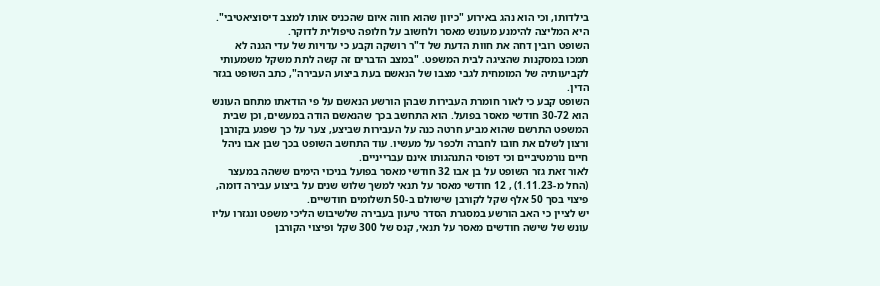בילדותו, וכי הוא נהג באירוע "כיוון שהוא חווה איום שהכניס אותו למצב דיסוציאטיבי". היא המליצה להימנע מעונש מאסר ולחשוב על חלופה טיפולית לדוקר.
השופט רובין דחה את חוות הדעת של ד"ר רושקה וקבע כי עדויות של עדי הגנה לא תמכו במסקנות שהציגה לבית המשפט. "במצב הדברים זה קשה לתת משקל משמעותי לקביעותיה של המומחית לגבי מצבו של הנאשם בעת ביצוע העבירה", כתב השופט בגזר הדין.
השופט קבע כי לאור חומרת העבירות שבהן הורשע הנאשם על פי הודאתו מתחם העונש הוא 30-72 חודשי מאסר בפועל. הוא התחשב בכך שהנאשם הודה במעשים, וכן שבית המשפט התרשם שהוא מביע חרטה כנה על העבירות שביצע, צער על כך שפגע בקורבן ורצון לשלם את חובו לחברה ולכפר על מעשיו. עוד התחשב השופט בכך שבן אבו ניהל חיים נורמטיביים וכי דפוסי התנהגותו אינם עברייניים.
לאור זאת גזר השופט על בן אבו 32 חודשי מאסר בפועל בניכוי הימים ששהה במעצר (החל מ-1.11.23) , 12 חודשי מאסר על תנאי למשך שלוש שנים על ביצוע עבירה דומה, פיצוי בסך 50 אלף שקל לקורבן שישולם ב-50 תשלומים חודשיים.
יש לציין כי האב הורשע במסגרת הסדר טיעון בעבירה שלשיבוש הליכי משפט ונגזרו עליו עונש של שישה חודשים מאסר על תנאי, קנס של 300 שקל ופיצוי הקורבן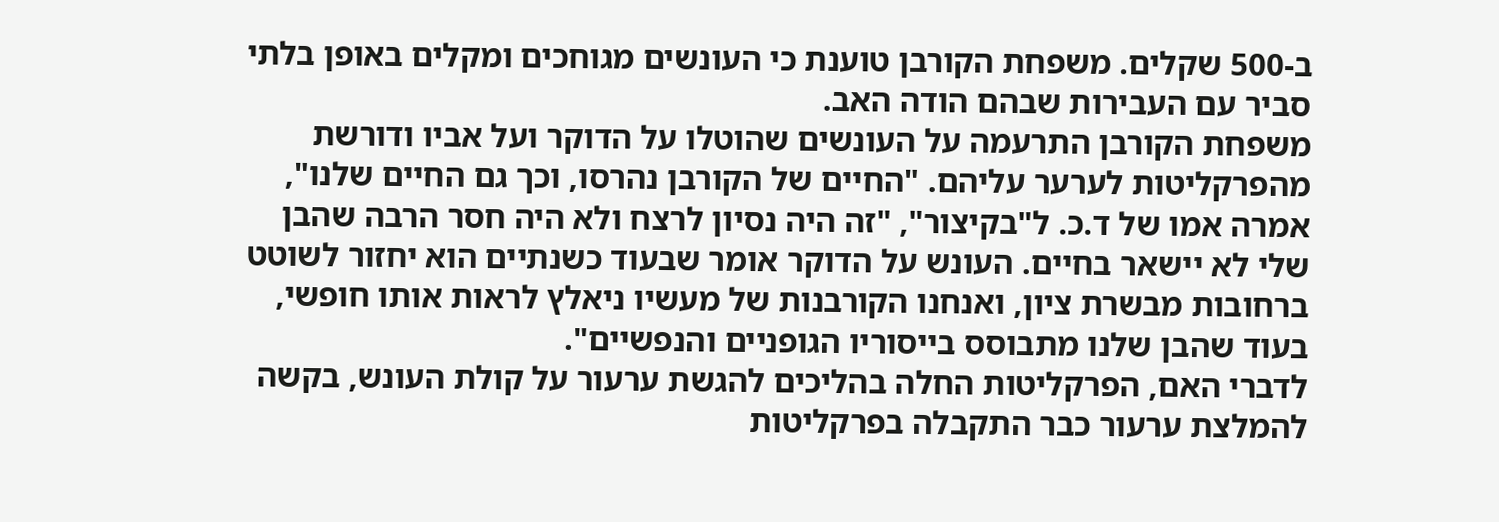ב-500 שקלים. משפחת הקורבן טוענת כי העונשים מגוחכים ומקלים באופן בלתי סביר עם העבירות שבהם הודה האב.
משפחת הקורבן התרעמה על העונשים שהוטלו על הדוקר ועל אביו ודורשת מהפרקליטות לערער עליהם. "החיים של הקורבן נהרסו, וכך גם החיים שלנו", אמרה אמו של ד.כ. ל"בקיצור", "זה היה נסיון לרצח ולא היה חסר הרבה שהבן שלי לא יישאר בחיים. העונש על הדוקר אומר שבעוד כשנתיים הוא יחזור לשוטט ברחובות מבשרת ציון, ואנחנו הקורבנות של מעשיו ניאלץ לראות אותו חופשי, בעוד שהבן שלנו מתבוסס בייסוריו הגופניים והנפשיים".
לדברי האם, הפרקליטות החלה בהליכים להגשת ערעור על קולת העונש, בקשה להמלצת ערעור כבר התקבלה בפרקליטות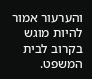והערעור אמור להיות מוגש בקרוב לבית המשפט.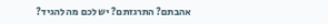אהבתם? התרגזתם? יש לכם מה להגיד?